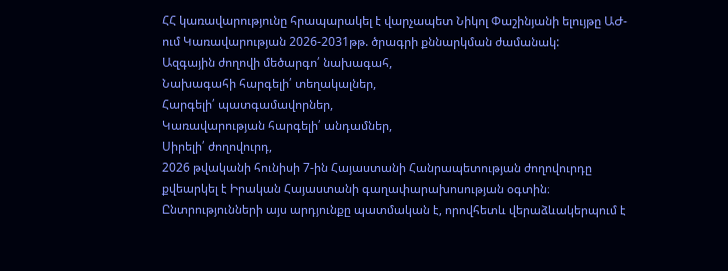ՀՀ կառավարությունը հրապարակել է վարչապետ Նիկոլ Փաշինյանի ելույթը ԱԺ-ում Կառավարության 2026-2031թթ. ծրագրի քննարկման ժամանակ:
Ազգային ժողովի մեծարգո՛ նախագահ,
Նախագահի հարգելի՛ տեղակալներ,
Հարգելի՛ պատգամավորներ,
Կառավարության հարգելի՛ անդամներ,
Սիրելի՛ ժողովուրդ,
2026 թվականի հունիսի 7-ին Հայաստանի Հանրապետության ժողովուրդը քվեարկել է Իրական Հայաստանի գաղափարախոսության օգտին։ Ընտրությունների այս արդյունքը պատմական է, որովհետև վերաձևակերպում է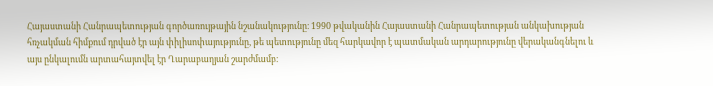Հայաստանի Հանրապետության գործառույթային նշանակությունը։ 1990 թվականին Հայաստանի Հանրապետության անկախության հռչակման հիմքում դրված էր այն փիլիսոփայությունը, թե պետությունը մեզ հարկավոր է պատմական արդարությունը վերականգնելու և այս ընկալումն արտահայտվել էր Ղարաբաղյան շարժմամբ։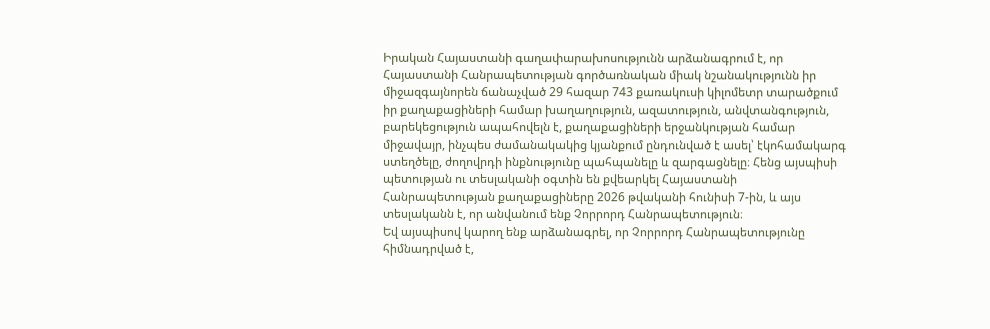Իրական Հայաստանի գաղափարախոսությունն արձանագրում է, որ Հայաստանի Հանրապետության գործառնական միակ նշանակությունն իր միջազգայնորեն ճանաչված 29 հազար 743 քառակուսի կիլոմետր տարածքում իր քաղաքացիների համար խաղաղություն, ազատություն, անվտանգություն, բարեկեցություն ապահովելն է, քաղաքացիների երջանկության համար միջավայր, ինչպես ժամանակակից կյանքում ընդունված է ասել՝ էկոհամակարգ ստեղծելը, ժողովրդի ինքնությունը պահպանելը և զարգացնելը։ Հենց այսպիսի պետության ու տեսլականի օգտին են քվեարկել Հայաստանի Հանրապետության քաղաքացիները 2026 թվականի հունիսի 7-ին, և այս տեսլականն է, որ անվանում ենք Չորրորդ Հանրապետություն։
Եվ այսպիսով կարող ենք արձանագրել, որ Չորրորդ Հանրապետությունը հիմնադրված է,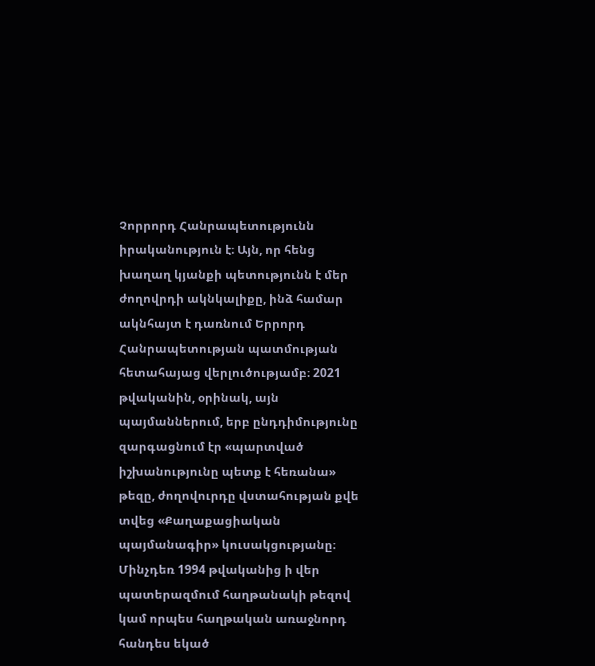Չորրորդ Հանրապետությունն իրականություն է։ Այն, որ հենց խաղաղ կյանքի պետությունն է մեր ժողովրդի ակնկալիքը, ինձ համար ակնհայտ է դառնում Երրորդ Հանրապետության պատմության հետահայաց վերլուծությամբ։ 2021 թվականին, օրինակ, այն պայմաններում, երբ ընդդիմությունը զարգացնում էր «պարտված իշխանությունը պետք է հեռանա» թեզը, ժողովուրդը վստահության քվե տվեց «Քաղաքացիական պայմանագիր» կուսակցությանը։ Մինչդեռ 1994 թվականից ի վեր պատերազմում հաղթանակի թեզով կամ որպես հաղթական առաջնորդ հանդես եկած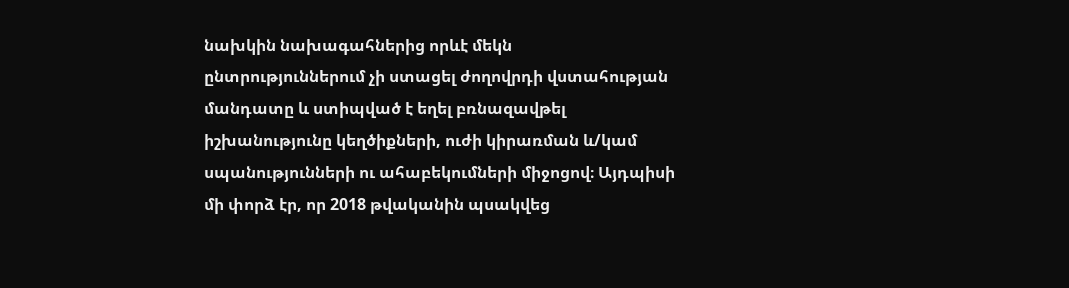նախկին նախագահներից որևէ մեկն ընտրություններում չի ստացել ժողովրդի վստահության մանդատը և ստիպված է եղել բռնազավթել իշխանությունը կեղծիքների, ուժի կիրառման և/կամ սպանությունների ու ահաբեկումների միջոցով։ Այդպիսի մի փորձ էր, որ 2018 թվականին պսակվեց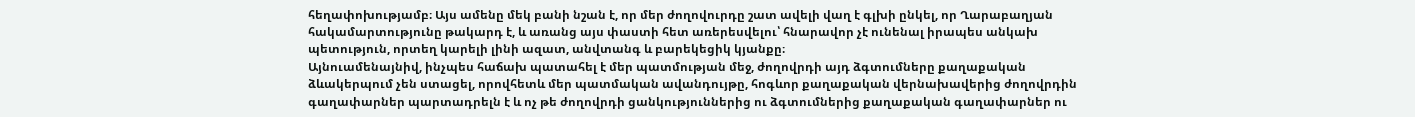հեղափոխությամբ։ Այս ամենը մեկ բանի նշան է, որ մեր ժողովուրդը շատ ավելի վաղ է գլխի ընկել, որ Ղարաբաղյան հակամարտությունը թակարդ է, և առանց այս փաստի հետ առերեսվելու՝ հնարավոր չէ ունենալ իրապես անկախ պետություն, որտեղ կարելի լինի ազատ, անվտանգ և բարեկեցիկ կյանքը։
Այնուամենայնիվ, ինչպես հաճախ պատահել է մեր պատմության մեջ, ժողովրդի այդ ձգտումները քաղաքական ձևակերպում չեն ստացել, որովհետև մեր պատմական ավանդույթը, հոգևոր քաղաքական վերնախավերից ժողովրդին գաղափարներ պարտադրելն է և ոչ թե ժողովրդի ցանկություններից ու ձգտումներից քաղաքական գաղափարներ ու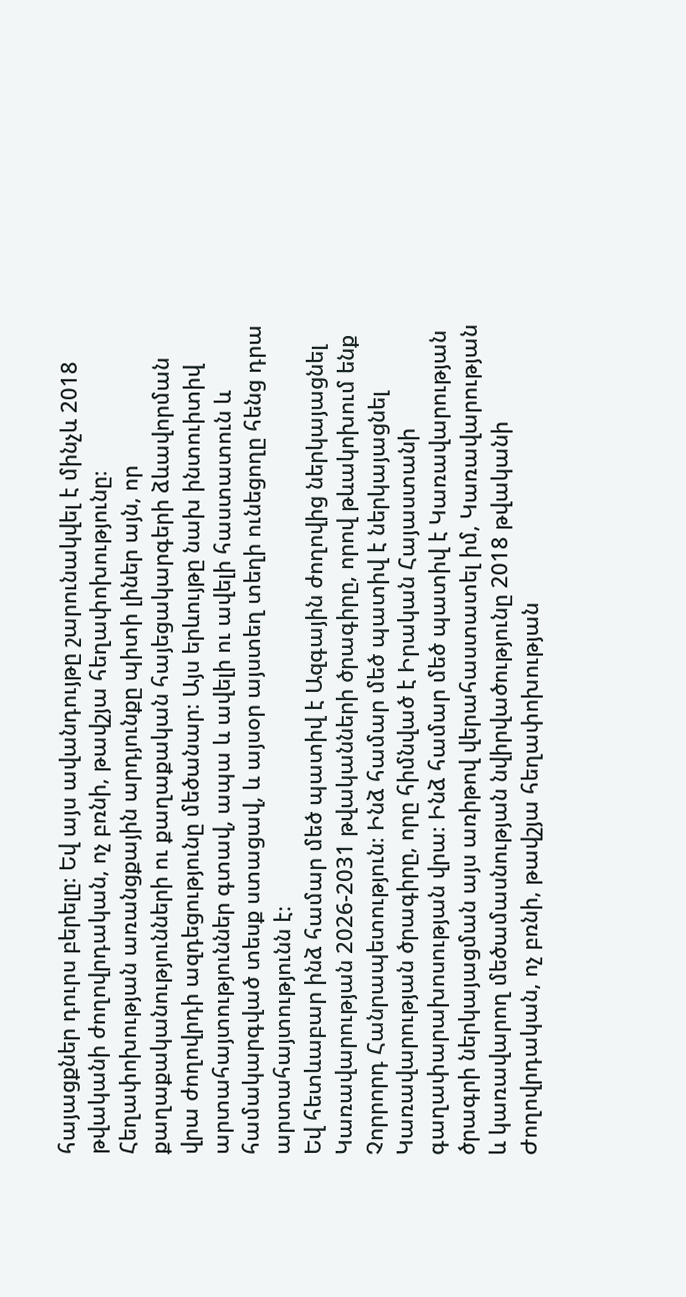հայացքներ դուրս բերելը։ Եվ այս ավանդույթը շարունակվել է մինչև 2018 թվականի ժողովրդական, ոչ բռնի, թավշյա հեղափոխությունը։ Հեղափոխության առանցքային արդյունքը պիտի լիներ այն, որ քաղաքականությունների ու քաղաքական հայեցակարգերի ձևավորման վրա ժողովրդի ազդեցությունը մեծանար։ Այս երևույթը նախ ինտուիտիվ արտահայտություններ գտավ, ապա և ավելի ու ավելի հաստատուն և համակարգված տեսք ստացավ, և այսօր այստեղ տեղի ունեցողը հենց դրա արտահայտությունն է։
Եվ հետևաբար ինձ համար մեծ պատիվ է Ազգային ժողովից ներկայացնել Կառավարության 2026-2031 թվականների ծրագիրը, որով թևակոխում ենք Չորրորդ Հանրապետություն։ Ինձ համար մեծ պատիվ է ներկայացնել Կառավարության ծրագիրը, որը հիմնված է Իրական Հայաստանի գաղափարախոսության վրա։ Ինձ համար մեծ պատիվ է Կառավարության ծրագրի ներկայացման այս առիթով վերահաստատել իմ, Կառավարության և կառավարող մեծամասնության նվիրվածությունը 2018 թվականի Ժողովրդական, ոչ բռնի, թավշյա հեղափոխության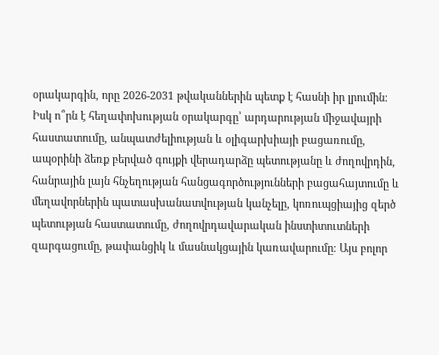օրակարգին, որը 2026-2031 թվականներին պետք է հասնի իր լրումին։
Իսկ ո՞րն է հեղափոխության օրակարգը՝ արդարության միջավայրի հաստատումը, անպատժելիության և օլիգարխիայի բացառումը, ապօրինի ձեռք բերված գույքի վերադարձը պետությանը և ժողովրդին, հանրային լայն հնչեղության հանցագործությունների բացահայտումը և մեղավորներին պատասխանատվության կանչելը, կոռուպցիայից զերծ պետության հաստատումը, ժողովրդավարական ինստիտուտների զարգացումը, թափանցիկ և մասնակցային կառավարումը։ Այս բոլոր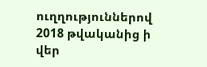ուղղություններով 2018 թվականից ի վեր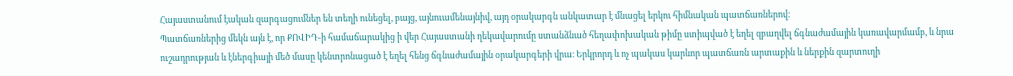Հայաստանում էական զարգացումներ են տեղի ունեցել, բայց, այնուամենայնիվ, այդ օրակարգն անկատար է մնացել երկու հիմնական պատճառներով։
Պատճառներից մեկն այն է, որ ՔՈՎԻԴ-ի համաճարակից ի վեր Հայաստանի ղեկավարումը ստանձնած հեղափոխական թիմը ստիպված է եղել զբաղվել ճգնաժամային կառավարմամբ, և նրա ուշադրության և էներգիայի մեծ մասը կենտրոնացած է եղել հենց ճգնաժամային օրակարգերի վրա։ Երկրորդ և ոչ պակաս կարևոր պատճառն արտաքին և ներքին զարտուղի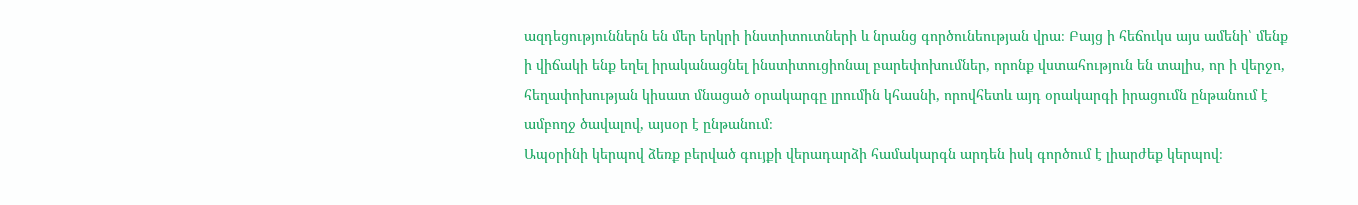ազդեցություններն են մեր երկրի ինստիտուտների և նրանց գործունեության վրա։ Բայց ի հեճուկս այս ամենի՝ մենք ի վիճակի ենք եղել իրականացնել ինստիտուցիոնալ բարեփոխումներ, որոնք վստահություն են տալիս, որ ի վերջո, հեղափոխության կիսատ մնացած օրակարգը լրումին կհասնի, որովհետև այդ օրակարգի իրացումն ընթանում է ամբողջ ծավալով, այսօր է ընթանում։
Ապօրինի կերպով ձեռք բերված գույքի վերադարձի համակարգն արդեն իսկ գործում է լիարժեք կերպով։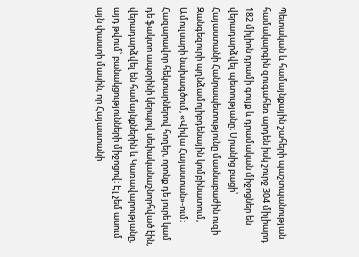Պետական և համայնքային շահերի պաշտպանության համակարգին զուգահեռ արդեն իսկ շուրջ 304 միլիարդ 182 միլիոն դրամի գույք և դրամական միջոցներ են վերադարձվել պետությանը։ Սրանից բացի՝ Հայաստանի Հանրապետությունը մասնաբաժին ուզի Զանգեզուրի պղնձամոլիբդենային կոմբինատում, Ամուլսարի նախագծում, «Վիվա Հայաստան»-ում։ Հազարավոր հեկտարներով հողեր, որոնք դե յուրե կամ դե ֆակտո ապօրինի կերպով սեփականաշնորհված էին, վերադարձվել են համայնքներին և Կառավարությանը, այդ թվում՝ բանակցությունների միջոցով։ Էլ չեմ ասում այն փաստի մասին, որ Հայաստանի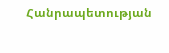Հանրապետության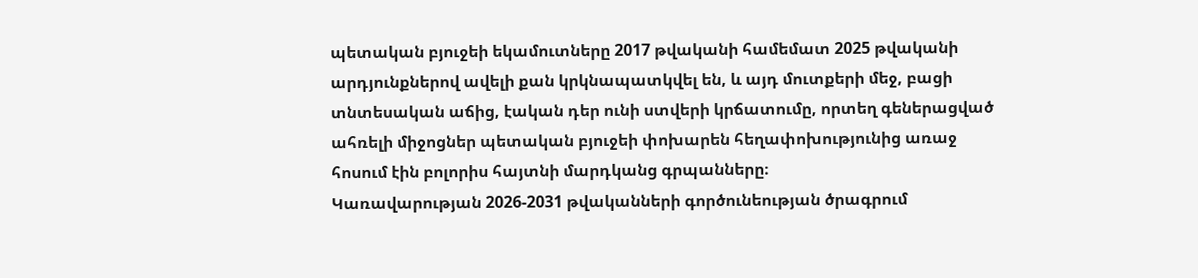պետական բյուջեի եկամուտները 2017 թվականի համեմատ 2025 թվականի արդյունքներով ավելի քան կրկնապատկվել են, և այդ մուտքերի մեջ, բացի տնտեսական աճից, էական դեր ունի ստվերի կրճատումը, որտեղ գեներացված ահռելի միջոցներ պետական բյուջեի փոխարեն հեղափոխությունից առաջ հոսում էին բոլորիս հայտնի մարդկանց գրպանները։
Կառավարության 2026-2031 թվականների գործունեության ծրագրում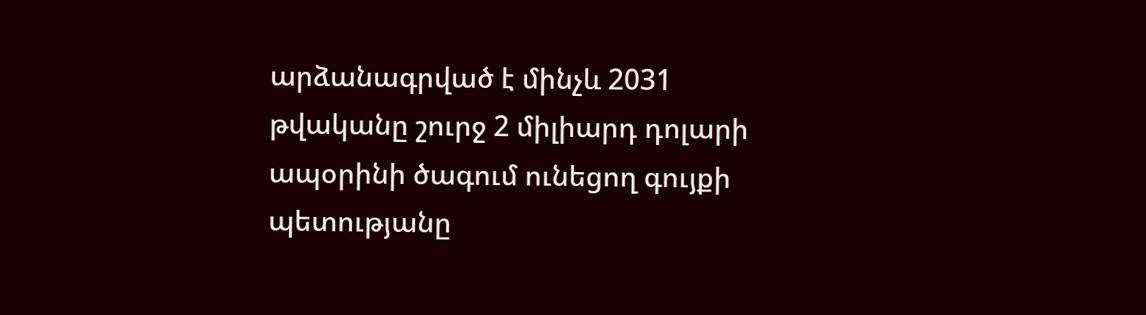արձանագրված է մինչև 2031 թվականը շուրջ 2 միլիարդ դոլարի ապօրինի ծագում ունեցող գույքի պետությանը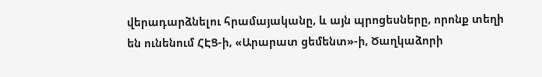վերադարձնելու հրամայականը, և այն պրոցեսները, որոնք տեղի են ունենում ՀԷՑ-ի, «Արարատ ցեմենտ»-ի, Ծաղկաձորի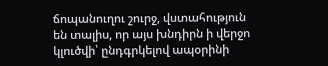ճոպանուղու շուրջ, վստահություն են տալիս, որ այս խնդիրն ի վերջո կլուծվի՝ ընդգրկելով ապօրինի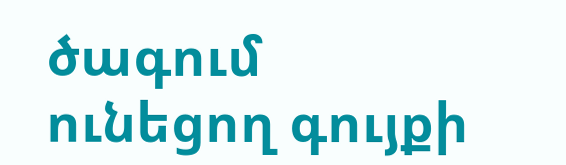ծագում ունեցող գույքի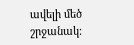ավելի մեծ շրջանակ։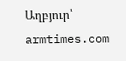Աղբյուր՝ armtimes.com